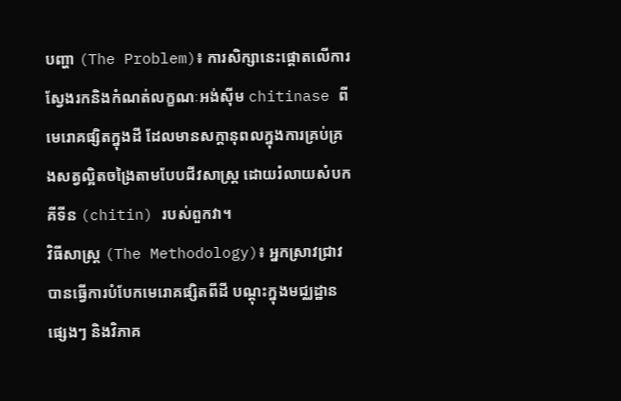បញ្ហា (The Problem)៖ ការសិក្សានេះផ្តោតលើការស្វែងរកនិងកំណត់លក្ខណៈអង់ស៊ីម chitinase ពីមេរោគផ្សិតក្នុងដី ដែលមានសក្តានុពលក្នុងការគ្រប់គ្រងសត្វល្អិតចង្រៃតាមបែបជីវសាស្ត្រ ដោយរំលាយសំបកគីទីន (chitin) របស់ពួកវា។
វិធីសាស្ត្រ (The Methodology)៖ អ្នកស្រាវជ្រាវបានធ្វើការបំបែកមេរោគផ្សិតពីដី បណ្តុះក្នុងមជ្ឈដ្ឋានផ្សេងៗ និងវិភាគ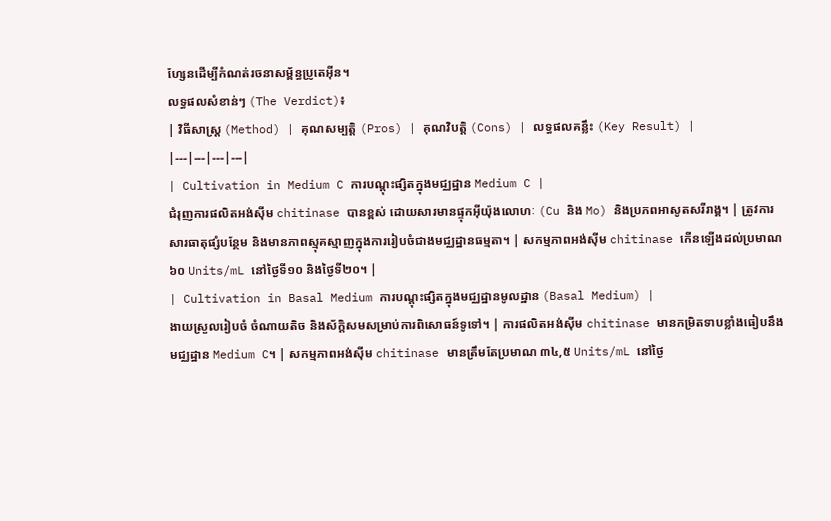ហ្សែនដើម្បីកំណត់រចនាសម្ព័ន្ធប្រូតេអ៊ីន។
លទ្ធផលសំខាន់ៗ (The Verdict)៖
| វិធីសាស្ត្រ (Method) | គុណសម្បត្តិ (Pros) | គុណវិបត្តិ (Cons) | លទ្ធផលគន្លឹះ (Key Result) |
|---|---|---|---|
| Cultivation in Medium C ការបណ្តុះផ្សិតក្នុងមជ្ឈដ្ឋាន Medium C |
ជំរុញការផលិតអង់ស៊ីម chitinase បានខ្ពស់ ដោយសារមានផ្ទុកអ៊ីយ៉ុងលោហៈ (Cu និង Mo) និងប្រភពអាសូតសរីរាង្គ។ | ត្រូវការសារធាតុផ្សំបន្ថែម និងមានភាពស្មុគស្មាញក្នុងការរៀបចំជាងមជ្ឈដ្ឋានធម្មតា។ | សកម្មភាពអង់ស៊ីម chitinase កើនឡើងដល់ប្រមាណ ៦០ Units/mL នៅថ្ងៃទី១០ និងថ្ងៃទី២០។ |
| Cultivation in Basal Medium ការបណ្តុះផ្សិតក្នុងមជ្ឈដ្ឋានមូលដ្ឋាន (Basal Medium) |
ងាយស្រួលរៀបចំ ចំណាយតិច និងស័ក្តិសមសម្រាប់ការពិសោធន៍ទូទៅ។ | ការផលិតអង់ស៊ីម chitinase មានកម្រិតទាបខ្លាំងធៀបនឹងមជ្ឈដ្ឋាន Medium C។ | សកម្មភាពអង់ស៊ីម chitinase មានត្រឹមតែប្រមាណ ៣៤,៥ Units/mL នៅថ្ងៃ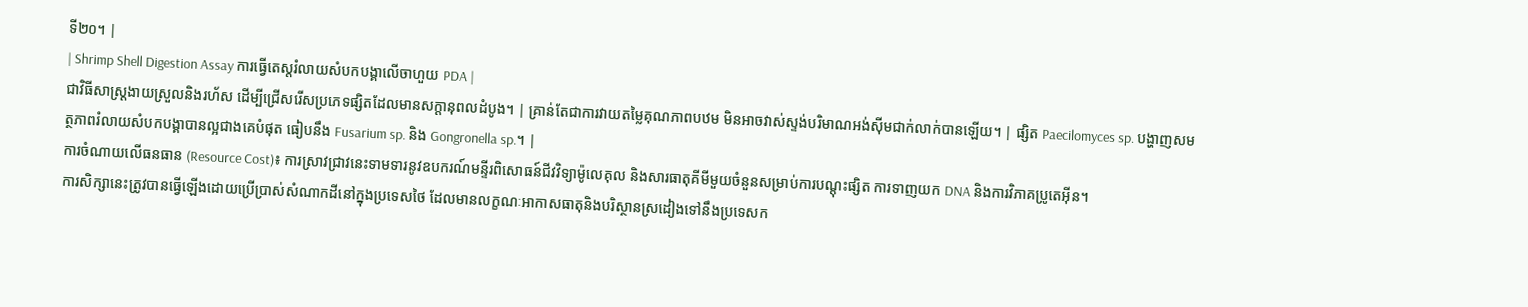ទី២០។ |
| Shrimp Shell Digestion Assay ការធ្វើតេស្តរំលាយសំបកបង្គាលើចាហួយ PDA |
ជាវិធីសាស្ត្រងាយស្រួលនិងរហ័ស ដើម្បីជ្រើសរើសប្រភេទផ្សិតដែលមានសក្តានុពលដំបូង។ | គ្រាន់តែជាការវាយតម្លៃគុណភាពបឋម មិនអាចវាស់ស្ទង់បរិមាណអង់ស៊ីមជាក់លាក់បានឡើយ។ | ផ្សិត Paecilomyces sp. បង្ហាញសមត្ថភាពរំលាយសំបកបង្គាបានល្អជាងគេបំផុត ធៀបនឹង Fusarium sp. និង Gongronella sp.។ |
ការចំណាយលើធនធាន (Resource Cost)៖ ការស្រាវជ្រាវនេះទាមទារនូវឧបករណ៍មន្ទីរពិសោធន៍ជីវវិទ្យាម៉ូលេគុល និងសារធាតុគីមីមួយចំនួនសម្រាប់ការបណ្តុះផ្សិត ការទាញយក DNA និងការវិភាគប្រូតេអ៊ីន។
ការសិក្សានេះត្រូវបានធ្វើឡើងដោយប្រើប្រាស់សំណាកដីនៅក្នុងប្រទេសថៃ ដែលមានលក្ខណៈអាកាសធាតុនិងបរិស្ថានស្រដៀងទៅនឹងប្រទេសក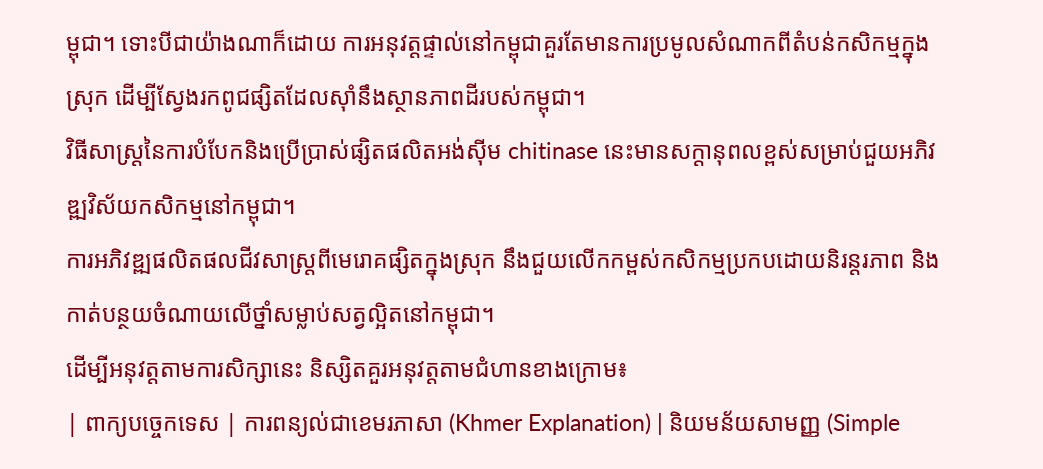ម្ពុជា។ ទោះបីជាយ៉ាងណាក៏ដោយ ការអនុវត្តផ្ទាល់នៅកម្ពុជាគួរតែមានការប្រមូលសំណាកពីតំបន់កសិកម្មក្នុងស្រុក ដើម្បីស្វែងរកពូជផ្សិតដែលស៊ាំនឹងស្ថានភាពដីរបស់កម្ពុជា។
វិធីសាស្ត្រនៃការបំបែកនិងប្រើប្រាស់ផ្សិតផលិតអង់ស៊ីម chitinase នេះមានសក្តានុពលខ្ពស់សម្រាប់ជួយអភិវឌ្ឍវិស័យកសិកម្មនៅកម្ពុជា។
ការអភិវឌ្ឍផលិតផលជីវសាស្ត្រពីមេរោគផ្សិតក្នុងស្រុក នឹងជួយលើកកម្ពស់កសិកម្មប្រកបដោយនិរន្តរភាព និងកាត់បន្ថយចំណាយលើថ្នាំសម្លាប់សត្វល្អិតនៅកម្ពុជា។
ដើម្បីអនុវត្តតាមការសិក្សានេះ និស្សិតគួរអនុវត្តតាមជំហានខាងក្រោម៖
| ពាក្យបច្ចេកទេស | ការពន្យល់ជាខេមរភាសា (Khmer Explanation) | និយមន័យសាមញ្ញ (Simple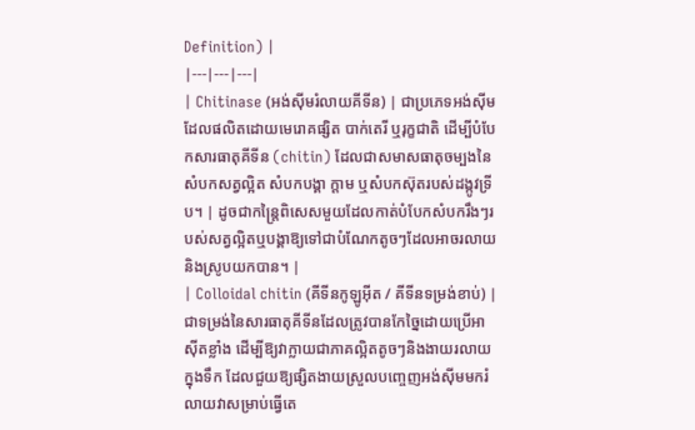Definition) |
|---|---|---|
| Chitinase (អង់ស៊ីមរំលាយគីទីន) | ជាប្រភេទអង់ស៊ីមដែលផលិតដោយមេរោគផ្សិត បាក់តេរី ឬរុក្ខជាតិ ដើម្បីបំបែកសារធាតុគីទីន (chitin) ដែលជាសមាសធាតុចម្បងនៃសំបកសត្វល្អិត សំបកបង្គា ក្តាម ឬសំបកស៊ុតរបស់ដង្កូវទ្រីប។ | ដូចជាកន្ត្រៃពិសេសមួយដែលកាត់បំបែកសំបករឹងៗរបស់សត្វល្អិតឬបង្គាឱ្យទៅជាបំណែកតូចៗដែលអាចរលាយនិងស្រូបយកបាន។ |
| Colloidal chitin (គីទីនកូឡូអ៊ីត / គីទីនទម្រង់ខាប់) | ជាទម្រង់នៃសារធាតុគីទីនដែលត្រូវបានកែច្នៃដោយប្រើអាស៊ីតខ្លាំង ដើម្បីឱ្យវាក្លាយជាភាគល្អិតតូចៗនិងងាយរលាយក្នុងទឹក ដែលជួយឱ្យផ្សិតងាយស្រួលបញ្ចេញអង់ស៊ីមមករំលាយវាសម្រាប់ធ្វើតេ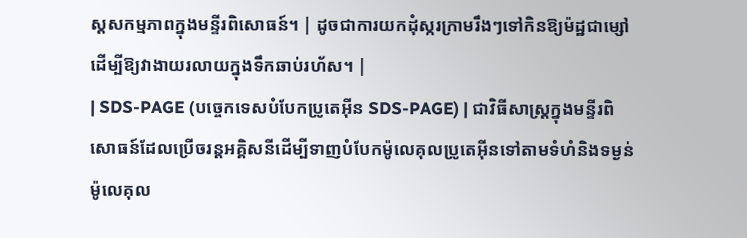ស្តសកម្មភាពក្នុងមន្ទីរពិសោធន៍។ | ដូចជាការយកដុំស្ករក្រាមរឹងៗទៅកិនឱ្យម៉ដ្ឋជាម្សៅ ដើម្បីឱ្យវាងាយរលាយក្នុងទឹកឆាប់រហ័ស។ |
| SDS-PAGE (បច្ចេកទេសបំបែកប្រូតេអ៊ីន SDS-PAGE) | ជាវិធីសាស្ត្រក្នុងមន្ទីរពិសោធន៍ដែលប្រើចរន្តអគ្គិសនីដើម្បីទាញបំបែកម៉ូលេគុលប្រូតេអ៊ីនទៅតាមទំហំនិងទម្ងន់ម៉ូលេគុល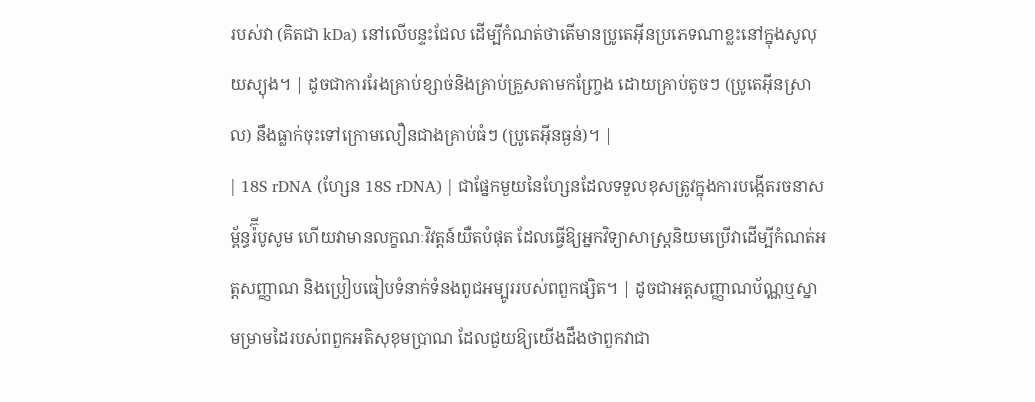របស់វា (គិតជា kDa) នៅលើបន្ទះជែល ដើម្បីកំណត់ថាតើមានប្រូតេអ៊ីនប្រភេទណាខ្លះនៅក្នុងសូលុយស្យុង។ | ដូចជាការរែងគ្រាប់ខ្សាច់និងគ្រាប់គ្រួសតាមកញ្ច្រែង ដោយគ្រាប់តូចៗ (ប្រូតេអ៊ីនស្រាល) នឹងធ្លាក់ចុះទៅក្រោមលឿនជាងគ្រាប់ធំៗ (ប្រូតេអ៊ីនធ្ងន់)។ |
| 18S rDNA (ហ្សែន 18S rDNA) | ជាផ្នែកមួយនៃហ្សែនដែលទទួលខុសត្រូវក្នុងការបង្កើតរចនាសម្ព័ន្ធរ៉៊ីបូសូម ហើយវាមានលក្ខណៈវិវត្តន៍យឺតបំផុត ដែលធ្វើឱ្យអ្នកវិទ្យាសាស្ត្រនិយមប្រើវាដើម្បីកំណត់អត្តសញ្ញាណ និងប្រៀបធៀបទំនាក់ទំនងពូជអម្បូររបស់ពពួកផ្សិត។ | ដូចជាអត្តសញ្ញាណប័ណ្ណឬស្នាមម្រាមដៃរបស់ពពួកអតិសុខុមប្រាណ ដែលជួយឱ្យយើងដឹងថាពួកវាជា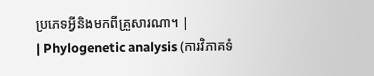ប្រភេទអ្វីនិងមកពីគ្រួសារណា។ |
| Phylogenetic analysis (ការវិភាគទំ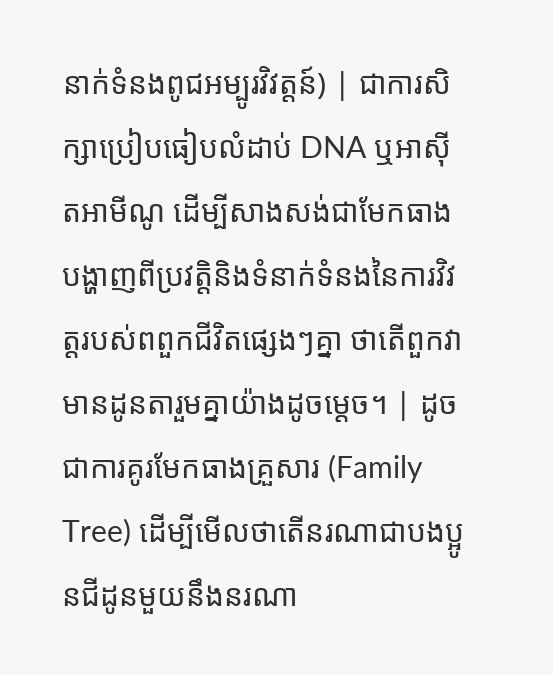នាក់ទំនងពូជអម្បូរវិវត្តន៍) | ជាការសិក្សាប្រៀបធៀបលំដាប់ DNA ឬអាស៊ីតអាមីណូ ដើម្បីសាងសង់ជាមែកធាងបង្ហាញពីប្រវត្តិនិងទំនាក់ទំនងនៃការវិវត្តរបស់ពពួកជីវិតផ្សេងៗគ្នា ថាតើពួកវាមានដូនតារួមគ្នាយ៉ាងដូចម្តេច។ | ដូចជាការគូរមែកធាងគ្រួសារ (Family Tree) ដើម្បីមើលថាតើនរណាជាបងប្អូនជីដូនមួយនឹងនរណា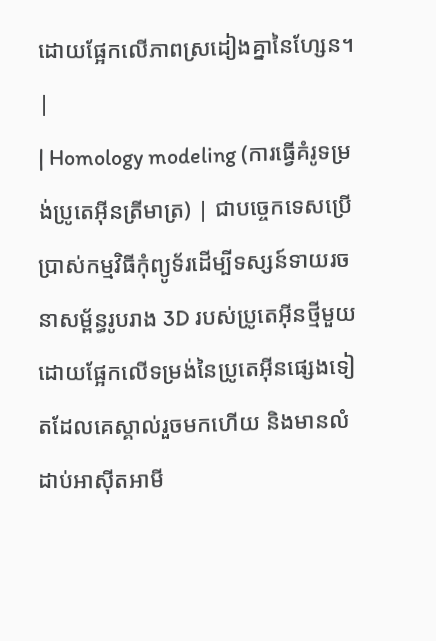ដោយផ្អែកលើភាពស្រដៀងគ្នានៃហ្សែន។ |
| Homology modeling (ការធ្វើគំរូទម្រង់ប្រូតេអ៊ីនត្រីមាត្រ) | ជាបច្ចេកទេសប្រើប្រាស់កម្មវិធីកុំព្យូទ័រដើម្បីទស្សន៍ទាយរចនាសម្ព័ន្ធរូបរាង 3D របស់ប្រូតេអ៊ីនថ្មីមួយ ដោយផ្អែកលើទម្រង់នៃប្រូតេអ៊ីនផ្សេងទៀតដែលគេស្គាល់រួចមកហើយ និងមានលំដាប់អាស៊ីតអាមី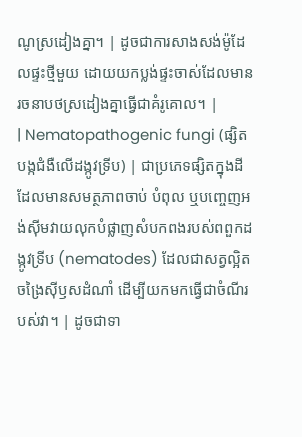ណូស្រដៀងគ្នា។ | ដូចជាការសាងសង់ម៉ូដែលផ្ទះថ្មីមួយ ដោយយកប្លង់ផ្ទះចាស់ដែលមានរចនាបថស្រដៀងគ្នាធ្វើជាគំរូគោល។ |
| Nematopathogenic fungi (ផ្សិតបង្កជំងឺលើដង្កូវទ្រីប) | ជាប្រភេទផ្សិតក្នុងដីដែលមានសមត្ថភាពចាប់ បំពុល ឬបញ្ចេញអង់ស៊ីមវាយលុកបំផ្លាញសំបកពងរបស់ពពួកដង្កូវទ្រីប (nematodes) ដែលជាសត្វល្អិតចង្រៃស៊ីឫសដំណាំ ដើម្បីយកមកធ្វើជាចំណីរបស់វា។ | ដូចជាទា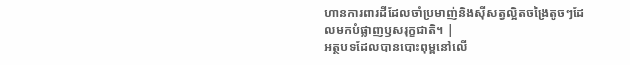ហានការពារដីដែលចាំប្រមាញ់និងស៊ីសត្វល្អិតចង្រៃតូចៗដែលមកបំផ្លាញឫសរុក្ខជាតិ។ |
អត្ថបទដែលបានបោះពុម្ពនៅលើ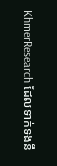KhmerResearch ដែលទាក់ទងនឹ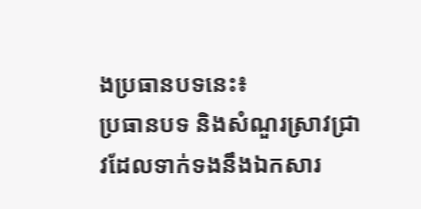ងប្រធានបទនេះ៖
ប្រធានបទ និងសំណួរស្រាវជ្រាវដែលទាក់ទងនឹងឯកសារ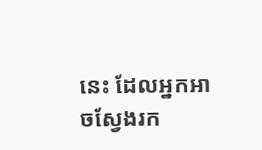នេះ ដែលអ្នកអាចស្វែងរក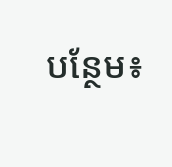បន្ថែម៖